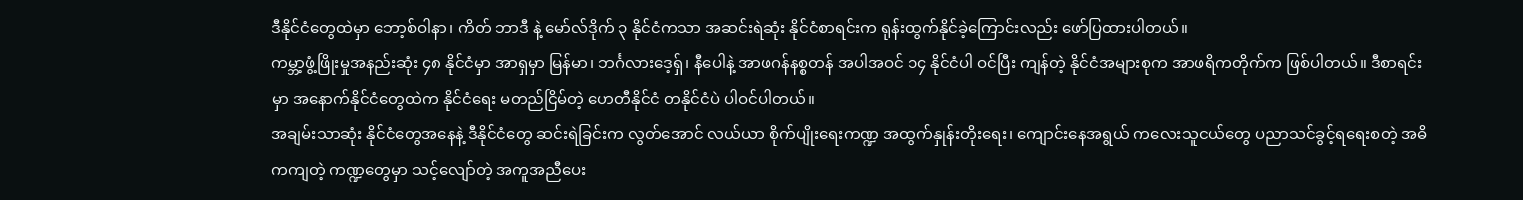ဒီနိုင်ငံတွေထဲမှာ ဘော့စ်ဝါနာ၊ ကိတ် ဘာဒီ နဲ့ မော်လ်ဒိုက် ၃ နိုင်ငံကသာ အဆင်းရဲဆုံး နိုင်ငံစာရင်းက ရုန်းထွက်နိုင်ခဲ့ကြောင်းလည်း ဖော်ပြထားပါတယ်။
ကမ္ဘာ့ဖွံ့ဖြိုးမှုအနည်းဆုံး ၄၈ နိုင်ငံမှာ အာရှမှာ မြန်မာ၊ ဘင်္ဂလားဒေ့ရှ်၊ နီပေါနဲ့ အာဖဂန်နစ္စတန် အပါအဝင် ၁၄ နိုင်ငံပါ ဝင်ပြီး ကျန်တဲ့ နိုင်ငံအများစုက အာဖရိကတိုက်က ဖြစ်ပါတယ်။ ဒီစာရင်းမှာ အနောက်နိုင်ငံတွေထဲက နိုင်ငံရေး မတည်ငြိမ်တဲ့ ဟေတီနိုင်ငံ တနိုင်ငံပဲ ပါဝင်ပါတယ်။
အချမ်းသာဆုံး နိုင်ငံတွေအနေနဲ့ ဒီနိုင်ငံတွေ ဆင်းရဲခြင်းက လွတ်အောင် လယ်ယာ စိုက်ပျိုးရေးကဏ္ဍ အထွက်နှုန်းတိုးရေး၊ ကျောင်းနေအရွယ် ကလေးသူငယ်တွေ ပညာသင်ခွင့်ရရေးစတဲ့ အဓိကကျတဲ့ ကဏ္ဍတွေမှာ သင့်လျော်တဲ့ အကူအညီပေး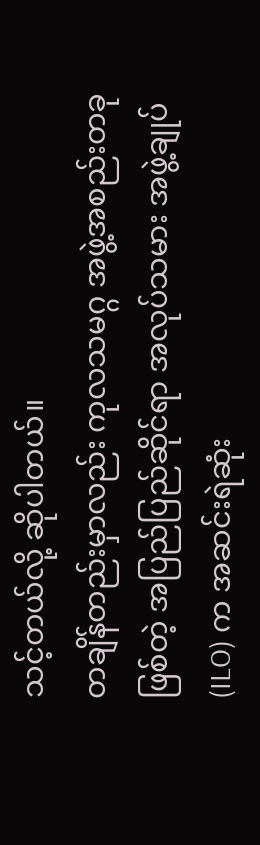သင့်တယ်လို့ ဆိုပါတယ်။
တချိန်တည်းမှာလည်း ကုလသမဂ္ဂ အဖွဲ့အစည်းတခုဖြစ်တဲ့ အပြည်ပြည်ဆိုင်ရာ အလုပ်သမား အဖွဲ့ချုပ် (ILO) က အဆင်းရဲဆုံး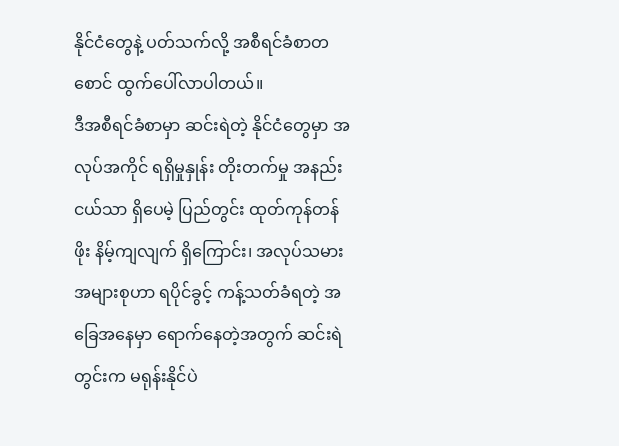နိုင်ငံတွေနဲ့ ပတ်သက်လို့ အစီရင်ခံစာတစောင် ထွက်ပေါ်လာပါတယ်။
ဒီအစီရင်ခံစာမှာ ဆင်းရဲတဲ့ နိုင်ငံတွေမှာ အလုပ်အကိုင် ရရှိမှုနှုန်း တိုးတက်မှု အနည်းငယ်သာ ရှိပေမဲ့ ပြည်တွင်း ထုတ်ကုန်တန်ဖိုး နိမ့်ကျလျက် ရှိကြောင်း၊ အလုပ်သမားအများစုဟာ ရပိုင်ခွင့် ကန့်သတ်ခံရတဲ့ အခြေအနေမှာ ရောက်နေတဲ့အတွက် ဆင်းရဲတွင်းက မရုန်းနိုင်ပဲ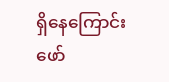ရှိနေကြောင်း ဖော်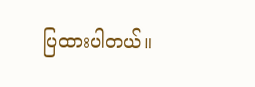ပြထားပါတယ်။